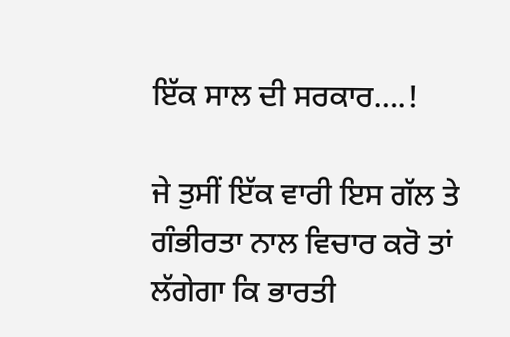ਇੱਕ ਸਾਲ ਦੀ ਸਰਕਾਰ….!

ਜੇ ਤੁਸੀਂ ਇੱਕ ਵਾਰੀ ਇਸ ਗੱਲ ਤੇ ਗੰਭੀਰਤਾ ਨਾਲ ਵਿਚਾਰ ਕਰੋ ਤਾਂ ਲੱਗੇਗਾ ਕਿ ਭਾਰਤੀ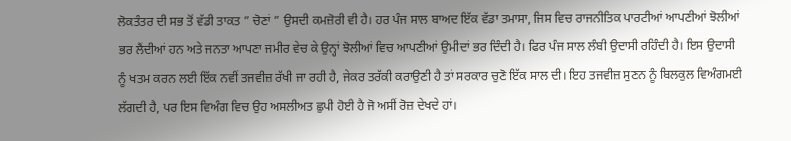ਲੋਕਤੰਤਰ ਦੀ ਸਭ ਤੋਂ ਵੱਡੀ ਤਾਕਤ ” ਚੋਣਾਂ ” ਉਸਦੀ ਕਮਜ਼ੋਰੀ ਵੀ ਹੈ। ਹਰ ਪੰਜ ਸਾਲ ਬਾਅਦ ਇੱਕ ਵੱਡਾ ਤਮਾਸਾ, ਜਿਸ ਵਿਚ ਰਾਜਨੀਤਿਕ ਪਾਰਟੀਆਂ ਆਪਣੀਆਂ ਝੋਲੀਆਂ ਭਰ ਲੈਂਦੀਆਂ ਹਨ ਅਤੇ ਜਨਤਾ ਆਪਣਾ ਜਮੀਰ ਵੇਚ ਕੇ ਉਨ੍ਹਾਂ ਝੋਲੀਆਂ ਵਿਚ ਆਪਣੀਆਂ ਉਮੀਦਾਂ ਭਰ ਦਿੰਦੀ ਹੈ। ਫਿਰ ਪੰਜ ਸਾਲ ਲੰਬੀ ਉਦਾਸੀ ਰਹਿੰਦੀ ਹੈ। ਇਸ ਉਦਾਸੀ ਨੂੰ ਖਤਮ ਕਰਨ ਲਈ ਇੱਕ ਨਵੀਂ ਤਜਵੀਜ਼ ਰੱਖੀ ਜਾ ਰਹੀ ਹੈ, ਜੇਕਰ ਤਰੱਕੀ ਕਰਾਉਣੀ ਹੈ ਤਾਂ ਸਰਕਾਰ ਚੁਣੋ ਇੱਕ ਸਾਲ ਦੀ। ਇਹ ਤਜਵੀਜ਼ ਸੁਣਨ ਨੂੰ ਬਿਲਕੁਲ ਵਿਅੰਗਮਈ ਲੱਗਦੀ ਹੈ, ਪਰ ਇਸ ਵਿਅੰਗ ਵਿਚ ਉਹ ਅਸਲੀਅਤ ਛੁਪੀ ਹੋਈ ਹੈ ਜੋ ਅਸੀਂ ਰੋਜ਼ ਦੇਖਦੇ ਹਾਂ।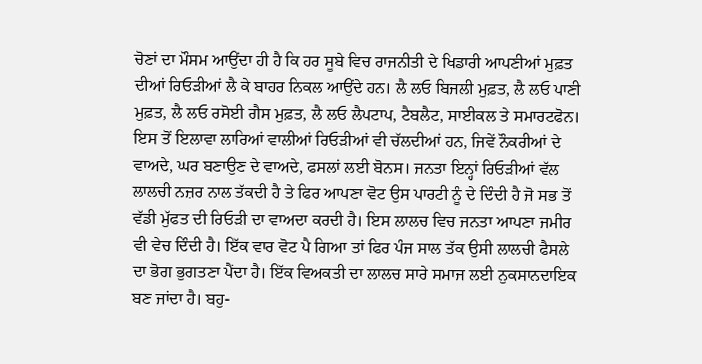ਚੋਣਾਂ ਦਾ ਮੌਸਮ ਆਉਂਦਾ ਹੀ ਹੈ ਕਿ ਹਰ ਸੂਬੇ ਵਿਚ ਰਾਜਨੀਤੀ ਦੇ ਖਿਡਾਰੀ ਆਪਣੀਆਂ ਮੁਫ਼ਤ ਦੀਆਂ ਰਿਓੜੀਆਂ ਲੈ ਕੇ ਬਾਹਰ ਨਿਕਲ ਆਉਂਦੇ ਹਨ। ਲੈ ਲਓ ਬਿਜਲੀ ਮੁਫ਼ਤ, ਲੈ ਲਓ ਪਾਣੀ ਮੁਫ਼ਤ, ਲੈ ਲਓ ਰਸੋਈ ਗੈਸ ਮੁਫ਼ਤ, ਲੈ ਲਓ ਲੈਪਟਾਪ, ਟੈਬਲੈਟ, ਸਾਈਕਲ ਤੇ ਸਮਾਰਟਫੋਨ। ਇਸ ਤੋਂ ਇਲਾਵਾ ਲਾਰਿਆਂ ਵਾਲੀਆਂ ਰਿਓੜੀਆਂ ਵੀ ਚੱਲਦੀਆਂ ਹਨ, ਜਿਵੇਂ ਨੌਕਰੀਆਂ ਦੇ ਵਾਅਦੇ, ਘਰ ਬਣਾਉਣ ਦੇ ਵਾਅਦੇ, ਫਸਲਾਂ ਲਈ ਬੋਨਸ। ਜਨਤਾ ਇਨ੍ਹਾਂ ਰਿਓੜੀਆਂ ਵੱਲ ਲਾਲਚੀ ਨਜ਼ਰ ਨਾਲ ਤੱਕਦੀ ਹੈ ਤੇ ਫਿਰ ਆਪਣਾ ਵੋਟ ਉਸ ਪਾਰਟੀ ਨੂੰ ਦੇ ਦਿੰਦੀ ਹੈ ਜੋ ਸਭ ਤੋਂ ਵੱਡੀ ਮੁੱਫਤ ਦੀ ਰਿਓੜੀ ਦਾ ਵਾਅਦਾ ਕਰਦੀ ਹੈ। ਇਸ ਲਾਲਚ ਵਿਚ ਜਨਤਾ ਆਪਣਾ ਜਮੀਰ ਵੀ ਵੇਚ ਦਿੰਦੀ ਹੈ। ਇੱਕ ਵਾਰ ਵੋਟ ਪੈ ਗਿਆ ਤਾਂ ਫਿਰ ਪੰਜ ਸਾਲ ਤੱਕ ਉਸੀ ਲਾਲਚੀ ਫੈਸਲੇ ਦਾ ਭੋਗ ਭੁਗਤਣਾ ਪੈਂਦਾ ਹੈ। ਇੱਕ ਵਿਅਕਤੀ ਦਾ ਲਾਲਚ ਸਾਰੇ ਸਮਾਜ ਲਈ ਨੁਕਸਾਨਦਾਇਕ ਬਣ ਜਾਂਦਾ ਹੈ। ਬਹੁ-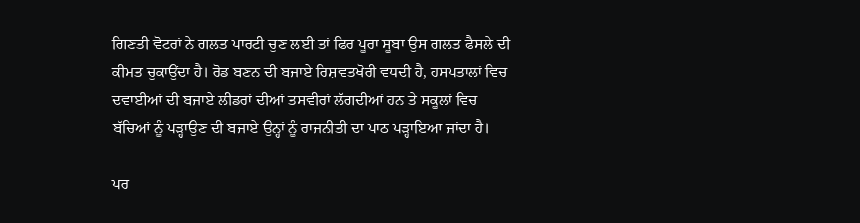ਗਿਣਤੀ ਵੋਟਰਾਂ ਨੇ ਗਲਤ ਪਾਰਟੀ ਚੁਣ ਲਈ ਤਾਂ ਫਿਰ ਪੂਰਾ ਸੂਬਾ ਉਸ ਗਲਤ ਫੈਸਲੇ ਦੀ ਕੀਮਤ ਚੁਕਾਉਂਦਾ ਹੈ। ਰੋਡ ਬਣਨ ਦੀ ਬਜਾਏ ਰਿਸ਼ਵਤਖੋਰੀ ਵਧਦੀ ਹੈ, ਹਸਪਤਾਲਾਂ ਵਿਚ ਦਵਾਈਆਂ ਦੀ ਬਜਾਏ ਲੀਡਰਾਂ ਦੀਆਂ ਤਸਵੀਰਾਂ ਲੱਗਦੀਆਂ ਹਨ ਤੇ ਸਕੂਲਾਂ ਵਿਚ ਬੱਚਿਆਂ ਨੂੰ ਪੜ੍ਹਾਉਣ ਦੀ ਬਜਾਏ ਉਨ੍ਹਾਂ ਨੂੰ ਰਾਜਨੀਤੀ ਦਾ ਪਾਠ ਪੜ੍ਹਾਇਆ ਜਾਂਦਾ ਹੈ।

ਪਰ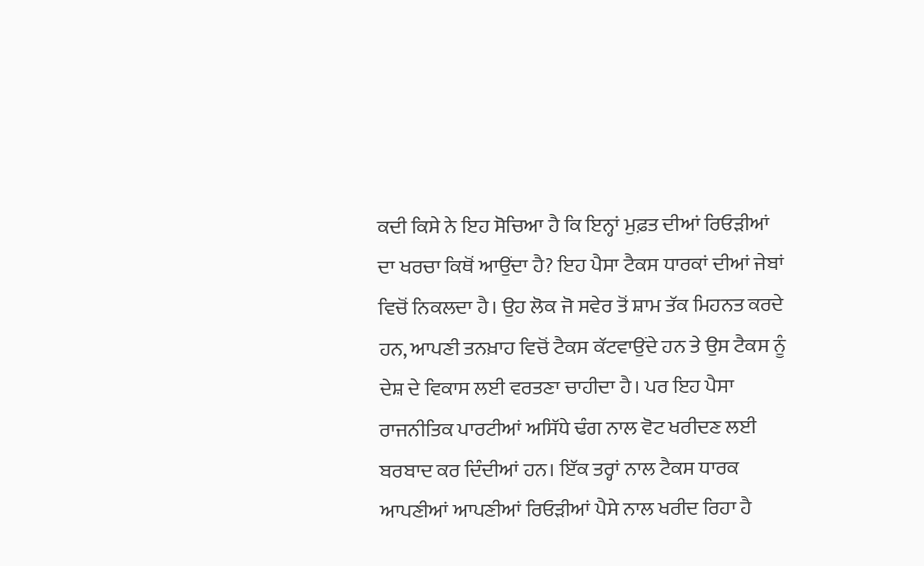ਕਦੀ ਕਿਸੇ ਨੇ ਇਹ ਸੋਚਿਆ ਹੈ ਕਿ ਇਨ੍ਹਾਂ ਮੁਫ਼ਤ ਦੀਆਂ ਰਿਓੜੀਆਂ ਦਾ ਖਰਚਾ ਕਿਥੋਂ ਆਉਂਦਾ ਹੈ? ਇਹ ਪੈਸਾ ਟੈਕਸ ਧਾਰਕਾਂ ਦੀਆਂ ਜੇਬਾਂ ਵਿਚੋਂ ਨਿਕਲਦਾ ਹੈ। ਉਹ ਲੋਕ ਜੋ ਸਵੇਰ ਤੋਂ ਸ਼ਾਮ ਤੱਕ ਮਿਹਨਤ ਕਰਦੇ ਹਨ, ਆਪਣੀ ਤਨਖ਼ਾਹ ਵਿਚੋਂ ਟੈਕਸ ਕੱਟਵਾਉਂਦੇ ਹਨ ਤੇ ਉਸ ਟੈਕਸ ਨੂੰ ਦੇਸ਼ ਦੇ ਵਿਕਾਸ ਲਈ ਵਰਤਣਾ ਚਾਹੀਦਾ ਹੈ। ਪਰ ਇਹ ਪੈਸਾ ਰਾਜਨੀਤਿਕ ਪਾਰਟੀਆਂ ਅਸਿੱਧੇ ਢੰਗ ਨਾਲ ਵੋਟ ਖਰੀਦਣ ਲਈ ਬਰਬਾਦ ਕਰ ਦਿੰਦੀਆਂ ਹਨ। ਇੱਕ ਤਰ੍ਹਾਂ ਨਾਲ ਟੈਕਸ ਧਾਰਕ ਆਪਣੀਆਂ ਆਪਣੀਆਂ ਰਿਓੜੀਆਂ ਪੈਸੇ ਨਾਲ ਖਰੀਦ ਰਿਹਾ ਹੈ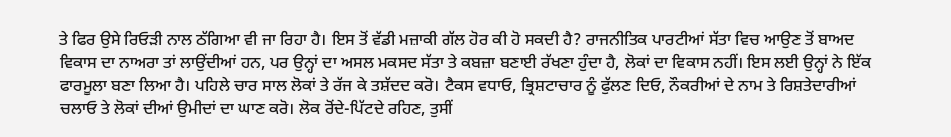ਤੇ ਫਿਰ ਉਸੇ ਰਿਓੜੀ ਨਾਲ ਠੱਗਿਆ ਵੀ ਜਾ ਰਿਹਾ ਹੈ। ਇਸ ਤੋਂ ਵੱਡੀ ਮਜ਼ਾਕੀ ਗੱਲ ਹੋਰ ਕੀ ਹੋ ਸਕਦੀ ਹੈ? ਰਾਜਨੀਤਿਕ ਪਾਰਟੀਆਂ ਸੱਤਾ ਵਿਚ ਆਉਣ ਤੋਂ ਬਾਅਦ ਵਿਕਾਸ ਦਾ ਨਾਅਰਾ ਤਾਂ ਲਾਉਂਦੀਆਂ ਹਨ, ਪਰ ਉਨ੍ਹਾਂ ਦਾ ਅਸਲ ਮਕਸਦ ਸੱਤਾ ਤੇ ਕਬਜ਼ਾ ਬਣਾਈ ਰੱਖਣਾ ਹੁੰਦਾ ਹੈ, ਲੋਕਾਂ ਦਾ ਵਿਕਾਸ ਨਹੀਂ। ਇਸ ਲਈ ਉਨ੍ਹਾਂ ਨੇ ਇੱਕ ਫਾਰਮੂਲਾ ਬਣਾ ਲਿਆ ਹੈ। ਪਹਿਲੇ ਚਾਰ ਸਾਲ ਲੋਕਾਂ ਤੇ ਰੱਜ ਕੇ ਤਸ਼ੱਦਦ ਕਰੋ। ਟੈਕਸ ਵਧਾਓ, ਭ੍ਰਿਸ਼ਟਾਚਾਰ ਨੂੰ ਫੁੱਲਣ ਦਿਓ, ਨੌਕਰੀਆਂ ਦੇ ਨਾਮ ਤੇ ਰਿਸ਼ਤੇਦਾਰੀਆਂ ਚਲਾਓ ਤੇ ਲੋਕਾਂ ਦੀਆਂ ਉਮੀਦਾਂ ਦਾ ਘਾਣ ਕਰੋ। ਲੋਕ ਰੋਂਦੇ-ਪਿੱਟਦੇ ਰਹਿਣ, ਤੁਸੀਂ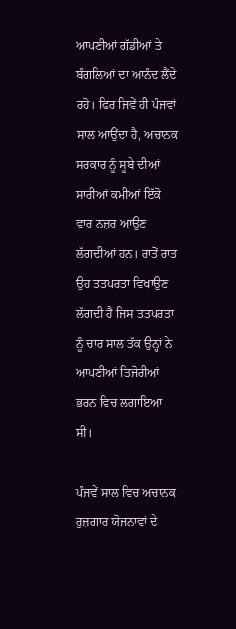ਆਪਣੀਆਂ ਗੱਡੀਆਂ ਤੇ ਬੰਗਲਿਆਂ ਦਾ ਆਨੰਦ ਲੈਂਦੇ ਰਹੋ। ਫਿਰ ਜਿਵੇਂ ਹੀ ਪੰਜਵਾਂ ਸਾਲ ਆਉਂਦਾ ਹੈ, ਅਚਾਨਕ ਸਰਕਾਰ ਨੂੰ ਸੂਬੇ ਦੀਆਂ ਸਾਰੀਆਂ ਕਮੀਆਂ ਇੱਕੋ ਵਾਰ ਨਜ਼ਰ ਆਉਣ ਲੱਗਦੀਆਂ ਹਨ। ਰਾਤੋਂ ਰਾਤ ਉਹ ਤਤਪਰਤਾ ਵਿਖਾਉਣ ਲੱਗਦੀ ਹੈ ਜਿਸ ਤਤਪਰਤਾ ਨੂੰ ਚਾਰ ਸਾਲ ਤੱਕ ਉਨ੍ਹਾਂ ਨੇ ਆਪਣੀਆਂ ਤਿਜੋਰੀਆਂ ਭਰਨ ਵਿਚ ਲਗਾਇਆ ਸੀ।

ਪੰਜਵੇਂ ਸਾਲ ਵਿਚ ਅਚਾਨਕ ਰੁਜ਼ਗਾਰ ਯੋਜਨਾਵਾਂ ਦੇ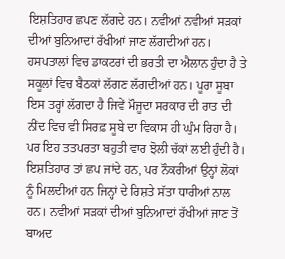ਇਸ਼ਤਿਹਾਰ ਛਪਣ ਲੱਗਦੇ ਹਨ। ਨਵੀਆਂ ਨਵੀਆਂ ਸੜਕਾਂ ਦੀਆਂ ਬੁਨਿਆਦਾਂ ਰੱਖੀਆਂ ਜਾਣ ਲੱਗਦੀਆਂ ਹਨ। ਹਸਪਤਾਲਾਂ ਵਿਚ ਡਾਕਟਰਾਂ ਦੀ ਭਰਤੀ ਦਾ ਐਲਾਨ ਹੁੰਦਾ ਹੈ ਤੇ ਸਕੂਲਾਂ ਵਿਚ ਬੈਠਕਾਂ ਲੱਗਣ ਲੱਗਦੀਆਂ ਹਨ। ਪੂਰਾ ਸੂਬਾ ਇਸ ਤਰ੍ਹਾਂ ਲੱਗਦਾ ਹੈ ਜਿਵੇਂ ਮੌਜੂਦਾ ਸਰਕਾਰ ਦੀ ਰਾਤ ਦੀ ਨੀਂਦ ਵਿਚ ਵੀ ਸਿਰਫ਼ ਸੂਬੇ ਦਾ ਵਿਕਾਸ ਹੀ ਘੁੰਮ ਰਿਹਾ ਹੈ। ਪਰ ਇਹ ਤਤਪਰਤਾ ਬਹੁਤੀ ਵਾਰ ਝੋਲੀ ਚੱਕਾਂ ਲਈ ਹੁੰਦੀ ਹੈ। ਇਸ਼ਤਿਹਾਰ ਤਾਂ ਛਪ ਜਾਂਦੇ ਹਨ, ਪਰ ਨੌਕਰੀਆਂ ਉਨ੍ਹਾਂ ਲੋਕਾਂ ਨੂੰ ਮਿਲਦੀਆਂ ਹਨ ਜਿਨ੍ਹਾਂ ਦੇ ਰਿਸ਼ਤੇ ਸੱਤਾ ਧਾਰੀਆਂ ਨਾਲ ਹਨ। ਨਵੀਆਂ ਸੜਕਾਂ ਦੀਆਂ ਬੁਨਿਆਦਾਂ ਰੱਖੀਆਂ ਜਾਣ ਤੋਂ ਬਾਅਦ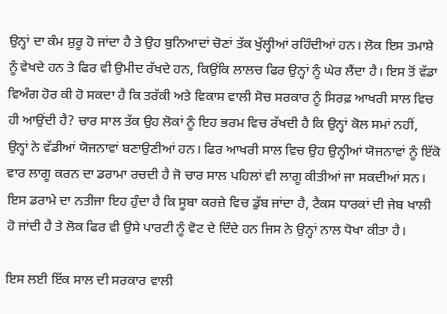ਉਨ੍ਹਾਂ ਦਾ ਕੰਮ ਸ਼ੁਰੂ ਹੋ ਜਾਂਦਾ ਹੈ ਤੇ ਉਹ ਬੁਨਿਆਦਾਂ ਚੋਣਾਂ ਤੱਕ ਖੁੱਲ੍ਹੀਆਂ ਰਹਿੰਦੀਆਂ ਹਨ। ਲੋਕ ਇਸ ਤਮਾਸ਼ੇ ਨੂੰ ਵੇਖਦੇ ਹਨ ਤੇ ਫਿਰ ਵੀ ਉਮੀਦ ਰੱਖਦੇ ਹਨ, ਕਿਉਂਕਿ ਲਾਲਚ ਫਿਰ ਉਨ੍ਹਾਂ ਨੂੰ ਘੇਰ ਲੈਂਦਾ ਹੈ। ਇਸ ਤੋਂ ਵੱਡਾ ਵਿਅੰਗ ਹੋਰ ਕੀ ਹੋ ਸਕਦਾ ਹੈ ਕਿ ਤਰੱਕੀ ਅਤੇ ਵਿਕਾਸ ਵਾਲੀ ਸੋਚ ਸਰਕਾਰ ਨੂੰ ਸਿਰਫ਼ ਆਖਰੀ ਸਾਲ ਵਿਚ ਹੀ ਆਉਂਦੀ ਹੈ? ਚਾਰ ਸਾਲ ਤੱਕ ਉਹ ਲੋਕਾਂ ਨੂੰ ਇਹ ਭਰਮ ਵਿਚ ਰੱਖਦੀ ਹੈ ਕਿ ਉਨ੍ਹਾਂ ਕੋਲ ਸਮਾਂ ਨਹੀਂ, ਉਨ੍ਹਾਂ ਨੇ ਵੱਡੀਆਂ ਯੋਜਨਾਵਾਂ ਬਣਾਉਣੀਆਂ ਹਨ। ਫਿਰ ਆਖਰੀ ਸਾਲ ਵਿਚ ਉਹ ਉਨ੍ਹੀਆਂ ਯੋਜਨਾਵਾਂ ਨੂੰ ਇੱਕੋ ਵਾਰ ਲਾਗੂ ਕਰਨ ਦਾ ਡਰਾਮਾ ਰਚਦੀ ਹੈ ਜੋ ਚਾਰ ਸਾਲ ਪਹਿਲਾਂ ਵੀ ਲਾਗੂ ਕੀਤੀਆਂ ਜਾ ਸਕਦੀਆਂ ਸਨ। ਇਸ ਡਰਾਮੇ ਦਾ ਨਤੀਜਾ ਇਹ ਹੁੰਦਾ ਹੈ ਕਿ ਸੂਬਾ ਕਰਜ਼ੇ ਵਿਚ ਡੁੱਬ ਜਾਂਦਾ ਹੈ, ਟੈਕਸ ਧਾਰਕਾਂ ਦੀ ਜੇਬ ਖਾਲੀ ਹੋ ਜਾਂਦੀ ਹੈ ਤੇ ਲੋਕ ਫਿਰ ਵੀ ਉਸੇ ਪਾਰਟੀ ਨੂੰ ਵੋਟ ਦੇ ਦਿੰਦੇ ਹਨ ਜਿਸ ਨੇ ਉਨ੍ਹਾਂ ਨਾਲ ਧੋਖਾ ਕੀਤਾ ਹੈ।

ਇਸ ਲਈ ਇੱਕ ਸਾਲ ਦੀ ਸਰਕਾਰ ਵਾਲੀ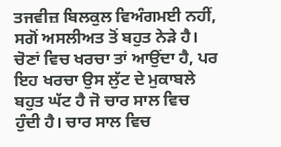ਤਜਵੀਜ਼ ਬਿਲਕੁਲ ਵਿਅੰਗਮਈ ਨਹੀਂ, ਸਗੋਂ ਅਸਲੀਅਤ ਤੋਂ ਬਹੁਤ ਨੇੜੇ ਹੈ। ਚੋਣਾਂ ਵਿਚ ਖਰਚਾ ਤਾਂ ਆਉਂਦਾ ਹੈ, ਪਰ ਇਹ ਖਰਚਾ ਉਸ ਲੁੱਟ ਦੇ ਮੁਕਾਬਲੇ ਬਹੁਤ ਘੱਟ ਹੈ ਜੋ ਚਾਰ ਸਾਲ ਵਿਚ ਹੁੰਦੀ ਹੈ। ਚਾਰ ਸਾਲ ਵਿਚ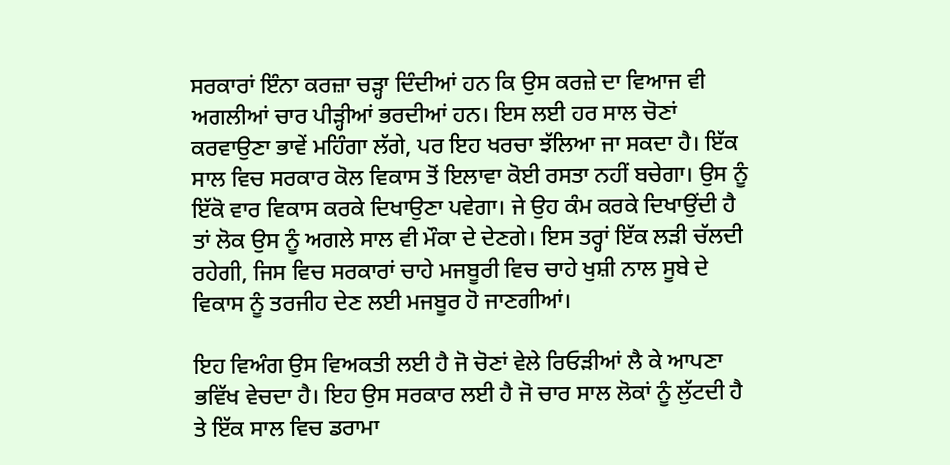ਸਰਕਾਰਾਂ ਇੰਨਾ ਕਰਜ਼ਾ ਚੜ੍ਹਾ ਦਿੰਦੀਆਂ ਹਨ ਕਿ ਉਸ ਕਰਜ਼ੇ ਦਾ ਵਿਆਜ ਵੀ ਅਗਲੀਆਂ ਚਾਰ ਪੀੜ੍ਹੀਆਂ ਭਰਦੀਆਂ ਹਨ। ਇਸ ਲਈ ਹਰ ਸਾਲ ਚੋਣਾਂ ਕਰਵਾਉਣਾ ਭਾਵੇਂ ਮਹਿੰਗਾ ਲੱਗੇ, ਪਰ ਇਹ ਖਰਚਾ ਝੱਲਿਆ ਜਾ ਸਕਦਾ ਹੈ। ਇੱਕ ਸਾਲ ਵਿਚ ਸਰਕਾਰ ਕੋਲ ਵਿਕਾਸ ਤੋਂ ਇਲਾਵਾ ਕੋਈ ਰਸਤਾ ਨਹੀਂ ਬਚੇਗਾ। ਉਸ ਨੂੰ ਇੱਕੋ ਵਾਰ ਵਿਕਾਸ ਕਰਕੇ ਦਿਖਾਉਣਾ ਪਵੇਗਾ। ਜੇ ਉਹ ਕੰਮ ਕਰਕੇ ਦਿਖਾਉਂਦੀ ਹੈ ਤਾਂ ਲੋਕ ਉਸ ਨੂੰ ਅਗਲੇ ਸਾਲ ਵੀ ਮੌਕਾ ਦੇ ਦੇਣਗੇ। ਇਸ ਤਰ੍ਹਾਂ ਇੱਕ ਲੜੀ ਚੱਲਦੀ ਰਹੇਗੀ, ਜਿਸ ਵਿਚ ਸਰਕਾਰਾਂ ਚਾਹੇ ਮਜਬੂਰੀ ਵਿਚ ਚਾਹੇ ਖੁਸ਼ੀ ਨਾਲ ਸੂਬੇ ਦੇ ਵਿਕਾਸ ਨੂੰ ਤਰਜੀਹ ਦੇਣ ਲਈ ਮਜਬੂਰ ਹੋ ਜਾਣਗੀਆਂ।

ਇਹ ਵਿਅੰਗ ਉਸ ਵਿਅਕਤੀ ਲਈ ਹੈ ਜੋ ਚੋਣਾਂ ਵੇਲੇ ਰਿਓੜੀਆਂ ਲੈ ਕੇ ਆਪਣਾ ਭਵਿੱਖ ਵੇਚਦਾ ਹੈ। ਇਹ ਉਸ ਸਰਕਾਰ ਲਈ ਹੈ ਜੋ ਚਾਰ ਸਾਲ ਲੋਕਾਂ ਨੂੰ ਲੁੱਟਦੀ ਹੈ ਤੇ ਇੱਕ ਸਾਲ ਵਿਚ ਡਰਾਮਾ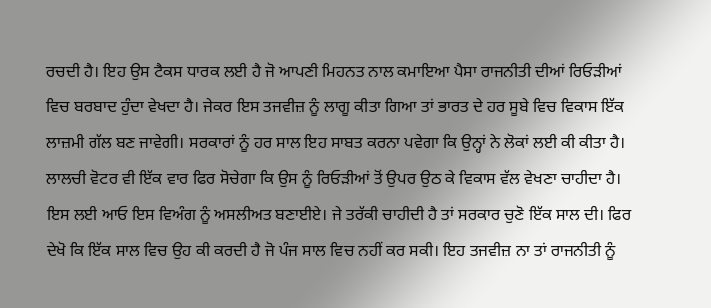ਰਚਦੀ ਹੈ। ਇਹ ਉਸ ਟੈਕਸ ਧਾਰਕ ਲਈ ਹੈ ਜੋ ਆਪਣੀ ਮਿਹਨਤ ਨਾਲ ਕਮਾਇਆ ਪੈਸਾ ਰਾਜਨੀਤੀ ਦੀਆਂ ਰਿਓੜੀਆਂ ਵਿਚ ਬਰਬਾਦ ਹੁੰਦਾ ਵੇਖਦਾ ਹੈ। ਜੇਕਰ ਇਸ ਤਜਵੀਜ਼ ਨੂੰ ਲਾਗੂ ਕੀਤਾ ਗਿਆ ਤਾਂ ਭਾਰਤ ਦੇ ਹਰ ਸੂਬੇ ਵਿਚ ਵਿਕਾਸ ਇੱਕ ਲਾਜ਼ਮੀ ਗੱਲ ਬਣ ਜਾਵੇਗੀ। ਸਰਕਾਰਾਂ ਨੂੰ ਹਰ ਸਾਲ ਇਹ ਸਾਬਤ ਕਰਨਾ ਪਵੇਗਾ ਕਿ ਉਨ੍ਹਾਂ ਨੇ ਲੋਕਾਂ ਲਈ ਕੀ ਕੀਤਾ ਹੈ। ਲਾਲਚੀ ਵੋਟਰ ਵੀ ਇੱਕ ਵਾਰ ਫਿਰ ਸੋਚੇਗਾ ਕਿ ਉਸ ਨੂੰ ਰਿਓੜੀਆਂ ਤੋਂ ਉਪਰ ਉਠ ਕੇ ਵਿਕਾਸ ਵੱਲ ਵੇਖਣਾ ਚਾਹੀਦਾ ਹੈ। ਇਸ ਲਈ ਆਓ ਇਸ ਵਿਅੰਗ ਨੂੰ ਅਸਲੀਅਤ ਬਣਾਈਏ। ਜੇ ਤਰੱਕੀ ਚਾਹੀਦੀ ਹੈ ਤਾਂ ਸਰਕਾਰ ਚੁਣੋ ਇੱਕ ਸਾਲ ਦੀ। ਫਿਰ ਦੇਖੋ ਕਿ ਇੱਕ ਸਾਲ ਵਿਚ ਉਹ ਕੀ ਕਰਦੀ ਹੈ ਜੋ ਪੰਜ ਸਾਲ ਵਿਚ ਨਹੀਂ ਕਰ ਸਕੀ। ਇਹ ਤਜਵੀਜ਼ ਨਾ ਤਾਂ ਰਾਜਨੀਤੀ ਨੂੰ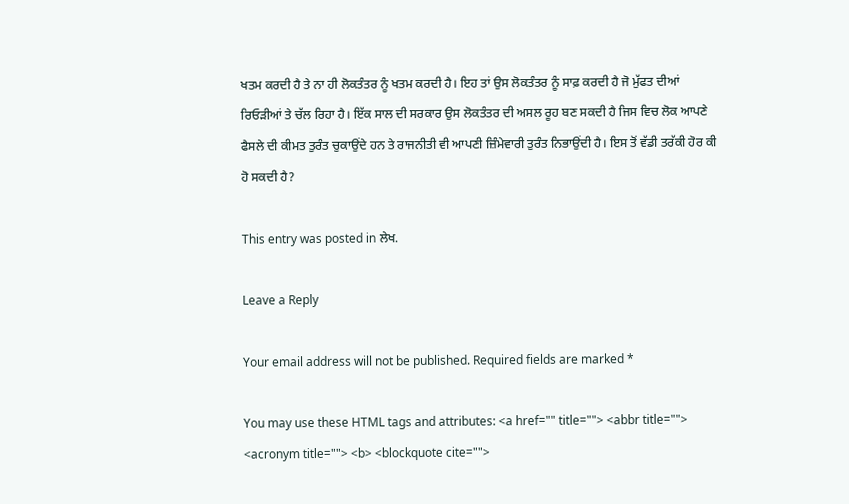ਖਤਮ ਕਰਦੀ ਹੈ ਤੇ ਨਾ ਹੀ ਲੋਕਤੰਤਰ ਨੂੰ ਖਤਮ ਕਰਦੀ ਹੈ। ਇਹ ਤਾਂ ਉਸ ਲੋਕਤੰਤਰ ਨੂੰ ਸਾਫ਼ ਕਰਦੀ ਹੈ ਜੋ ਮੁੱਫਤ ਦੀਆਂ ਰਿਓੜੀਆਂ ਤੇ ਚੱਲ ਰਿਹਾ ਹੈ। ਇੱਕ ਸਾਲ ਦੀ ਸਰਕਾਰ ਉਸ ਲੋਕਤੰਤਰ ਦੀ ਅਸਲ ਰੂਹ ਬਣ ਸਕਦੀ ਹੈ ਜਿਸ ਵਿਚ ਲੋਕ ਆਪਣੇ ਫੈਸਲੇ ਦੀ ਕੀਮਤ ਤੁਰੰਤ ਚੁਕਾਉਂਦੇ ਹਨ ਤੇ ਰਾਜਨੀਤੀ ਵੀ ਆਪਣੀ ਜ਼ਿੰਮੇਵਾਰੀ ਤੁਰੰਤ ਨਿਭਾਉਂਦੀ ਹੈ। ਇਸ ਤੋਂ ਵੱਡੀ ਤਰੱਕੀ ਹੋਰ ਕੀ ਹੋ ਸਕਦੀ ਹੈ?

This entry was posted in ਲੇਖ.

Leave a Reply

Your email address will not be published. Required fields are marked *

You may use these HTML tags and attributes: <a href="" title=""> <abbr title=""> <acronym title=""> <b> <blockquote cite="">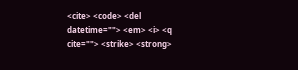<cite> <code> <del datetime=""> <em> <i> <q cite=""> <strike> <strong>